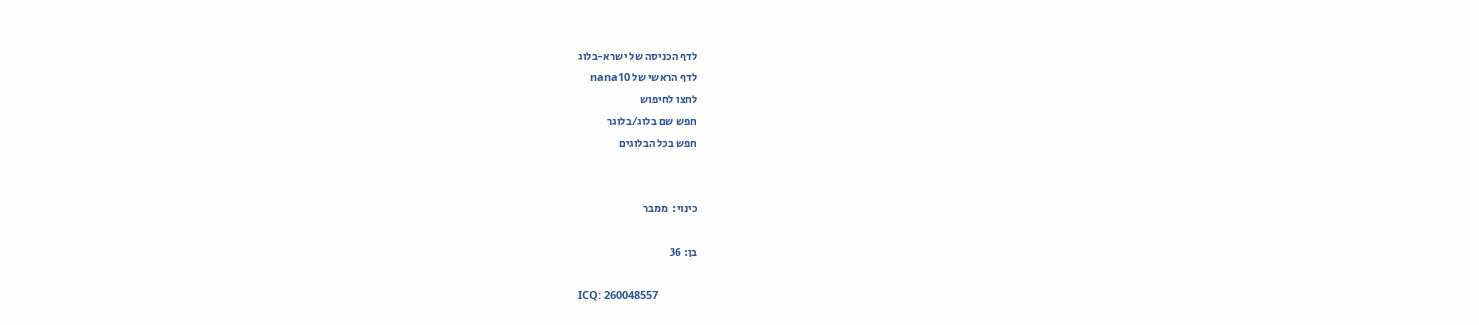לדף הכניסה של ישרא-בלוג
לדף הראשי של nana10
לחצו לחיפוש
חפש שם בלוג/בלוגר
חפש בכל הבלוגים


כינוי:  ממבר

בן: 36

ICQ: 260048557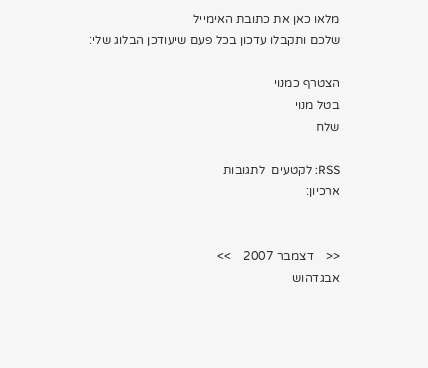מלאו כאן את כתובת האימייל
שלכם ותקבלו עדכון בכל פעם שיעודכן הבלוג שלי:

הצטרף כמנוי
בטל מנוי
שלח

RSS: לקטעים  לתגובות
ארכיון:


<<    דצמבר 2007    >>
אבגדהוש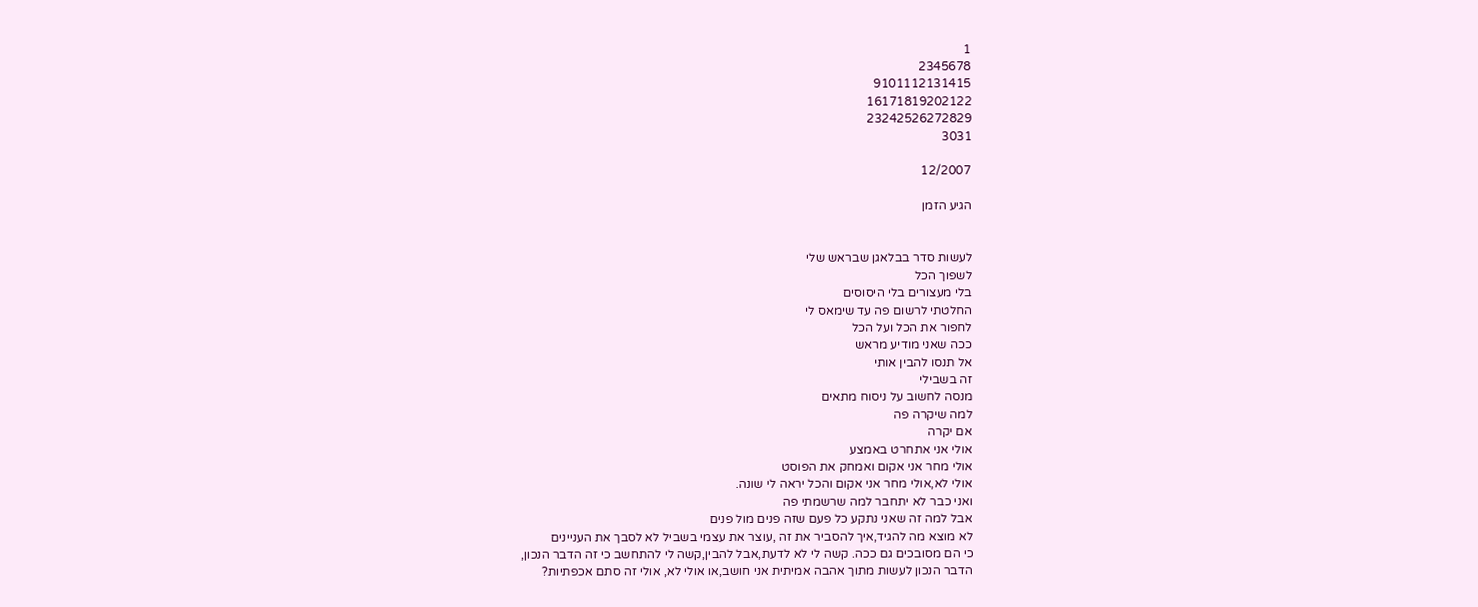1
2345678
9101112131415
16171819202122
23242526272829
3031

12/2007

הגיע הזמן


לעשות סדר בבלאגן שבראש שלי
לשפוך הכל
בלי מעצורים בלי היסוסים
החלטתי לרשום פה עד שימאס לי
לחפור את הכל ועל הכל
ככה שאני מודיע מראש
אל תנסו להבין אותי
זה בשבילי
מנסה לחשוב על ניסוח מתאים
למה שיקרה פה
אם יקרה
אולי אני אתחרט באמצע
אולי מחר אני אקום ואמחק את הפוסט
אולי לא,אולי מחר אני אקום והכל יראה לי שונה.
ואני כבר לא יתחבר למה שרשמתי פה
אבל למה זה שאני נתקע כל פעם שזה פנים מול פנים
לא מוצא מה להגיד,איך להסביר את זה ,עוצר את עצמי בשביל לא לסבך את העניינים
כי הם מסובכים גם ככה. קשה לי לא לדעת,אבל להבין,קשה לי להתחשב כי זה הדבר הנכון,
הדבר הנכון לעשות מתוך אהבה אמיתית אני חושב,או אולי לא, אולי זה סתם אכפתיות?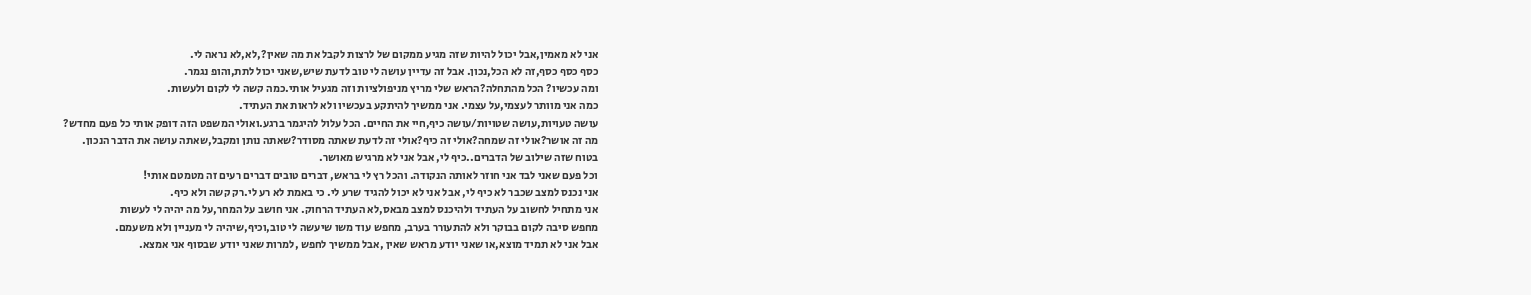אני לא מאמין,אבל יכול להיות שזה מגיע ממקום של לרצות לקבל את מה שאין?,לא,לא נראה לי.
כסף כסף כסף,זה לא הכל,נכון. אבל זה עדיין עושה לי טוב לדעת שיש,שאני יכול לתת,והופ נגמר.
ומה עכשיו? הכל מהתחלה?הראש שלי מריץ מניפולציות וזה מגעיל אותי.כמה קשה לי לקום ולעשות.
כמה אני מוותר לעצמי,על עצמי. אני ממשיך להיתקע בעכשיו ולא לראות את העתיד.
עושה טעויות,עושה שטויות/עושה כיף,חיי את החיים. הכל עלול להיגמר ברגע.ואולי המשפט הזה דופק אותי כל פעם מחדש?
מה זה אושר?אולי זה שמחה?אולי זה כיף?אולי זה לדעת שאתה מסודר?שאתה נותן ומקבל,שאתה עושה את הדבר הנכון.
בטוח שזה שילוב של הדברים..כיף לי, אבל אני לא מרגיש מאושר.
וכל פעם שאני לבד אני חוזר לאותה הנקודה. והכל רץ לי בראש, דברים טובים דברים רעים זה מטמטם אותי!
אני נכנס למצב שכבר לא כיף לי, אבל אני לא יכול להגיד שרע לי. כי באמת לא רע לי.רק קשה ולא כיף.
אני מתחיל לחשוב על העתיד ולהיכנס למצב מבאס,לא העתיד הרחוק. אני חושב על המחר,על מה יהיה לי לעשות
מחפש סיבה לקום בבוקר ולא להתעורר בערב, מחפש עוד משו שיעשה לי טוב,וכיף,שיהיה לי מעניין ולא משעמם.
אבל אני לא תמיד מוצא,או שאני יודע מראש שאין ,אבל ממשיך לחפש ,למרות שאני יודע שבסוף אני אמצא.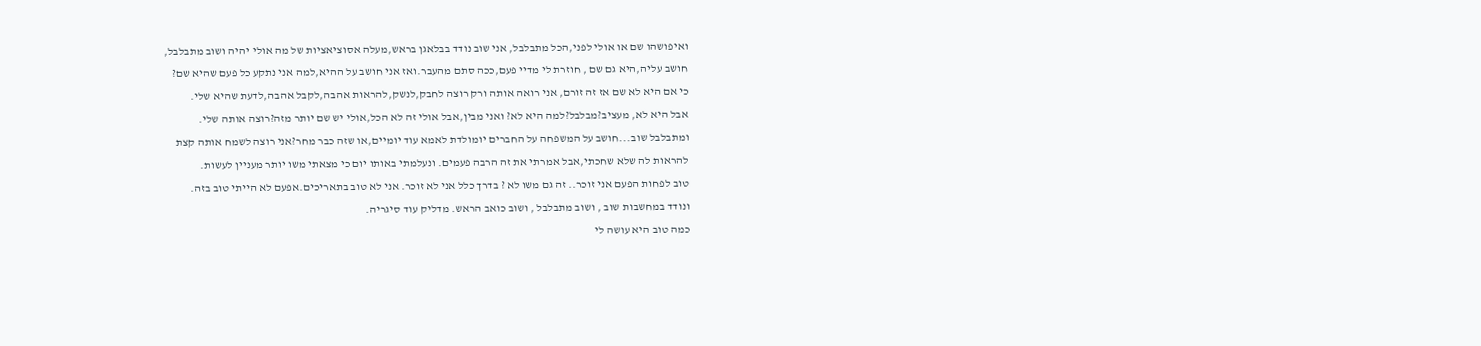ואיפושהו שם או אולי לפני,הכל מתבלבל, אני שוב נודד בבלאגן בראש,מעלה אסוציאציות של מה אולי יהיה ושוב מתבלבל,
חושב עליה,היא גם שם , חוזרת לי מדיי פעם,ככה סתם מהעבר.ואז אני חושב על ההיא,למה אני נתקע כל פעם שהיא שם?
כי אם היא לא שם אז זה זורם, אני רואה אותה ורק רוצה לחבק,לנשק,להראות אהבה,לקבל אהבה,לדעת שהיא שלי.
אבל היא לא, מעציב?מבלבל?למה היא לא? ואני מבין,אבל אולי זה לא הכל,אולי יש שם יותר מזה?רוצה אותה שלי.
ומתבלבל שוב...חושב על המשפחה על החברים יומולדת לאמא עוד יומיים,או שזה כבר מחר?אני רוצה לשמח אותה קצת
להראות לה שלא שחכתי,אבל אמרתי את זה הרבה פעמים. ונעלמתי באותו יום כי מצאתי משו יותר מעניין לעשות.
טוב לפחות הפעם אני זוכר.. זה גם משו לא ? בדרך כלל אני לא זוכר. אני לא טוב בתאריכים.אפעם לא הייתי טוב בזה.
ונודד במחשבות שוב , ושוב מתבלבל , ושוב כואב הראש. מדליק עוד סיגריה.
כמה טוב היא עושה לי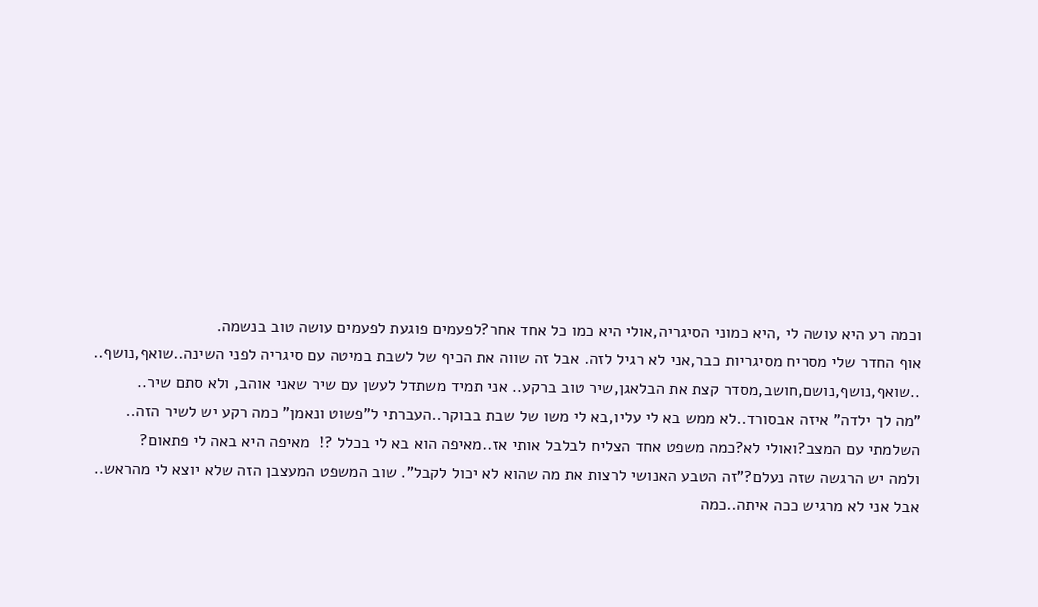וכמה רע היא עושה לי ,היא כמוני הסיגריה,אולי היא כמו כל אחד אחר?לפעמים פוגעת לפעמים עושה טוב בנשמה.
אוף החדר שלי מסריח מסיגריות כבר,אני לא רגיל לזה. אבל זה שווה את הכיף של לשבת במיטה עם סיגריה לפני השינה..שואף,נושף..
..שואף,נושף,נושם,חושב,מסדר קצת את הבלאגן,שיר טוב ברקע.. אני תמיד משתדל לעשן עם שיר שאני אוהב, ולא סתם שיר..
"מה לך ילדה" איזה אבסורד..לא ממש בא לי עליו,בא לי משו של שבת בבוקר..העברתי ל"פשוט ונאמן" כמה רקע יש לשיר הזה..
השלמתי עם המצב?ואולי לא?כמה משפט אחד הצליח לבלבל אותי אז..מאיפה הוא בא לי בכלל ?!  מאיפה היא באה לי פתאום?
ולמה יש הרגשה שזה נעלם?"זה הטבע האנושי לרצות את מה שהוא לא יכול לקבל". שוב המשפט המעצבן הזה שלא יוצא לי מהראש..
אבל אני לא מרגיש ככה איתה..כמה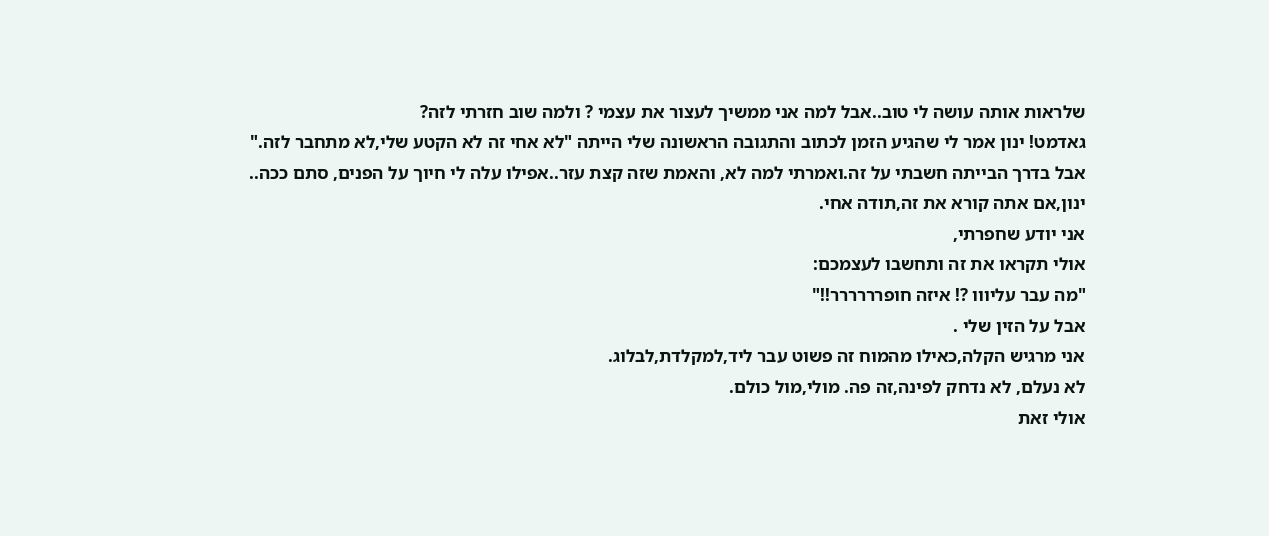שלראות אותה עושה לי טוב..אבל למה אני ממשיך לעצור את עצמי ? ולמה שוב חזרתי לזה?
גאדמט! ינון אמר לי שהגיע הזמן לכתוב והתגובה הראשונה שלי הייתה "לא אחי זה לא הקטע שלי,לא מתחבר לזה."
אבל בדרך הבייתה חשבתי על זה.ואמרתי למה לא, והאמת שזה קצת עזר..אפילו עלה לי חיוך על הפנים, סתם ככה..
ינון,אם אתה קורא את זה,תודה אחי.
אני יודע שחפרתי,
אולי תקראו את זה ותחשבו לעצמכם:
"מה עבר עליווו ?! איזה חופרררררר!!"
אבל על הזין שלי .
אני מרגיש הקלה,כאילו מהמוח זה פשוט עבר ליד,למקלדת,לבלוג.
לא נעלם, לא נדחק לפינה,זה פה. מולי,מול כולם.
אולי זאת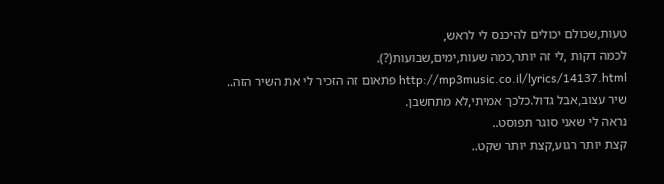טעות,שכולם יכולים להיכנס לי לראש,
לכמה דקות ,לי זה יותר,כמה שעות,ימים,שבועות(?).
http://mp3music.co.il/lyrics/14137.html פתאום זה הזכיר לי את השיר הזה..
שיר עצוב,אבל גדול.כלכך אמיתי,לא מתחשבן.
נראה לי שאני סוגר תפוסט..
קצת יותר רגוע,קצת יותר שקט..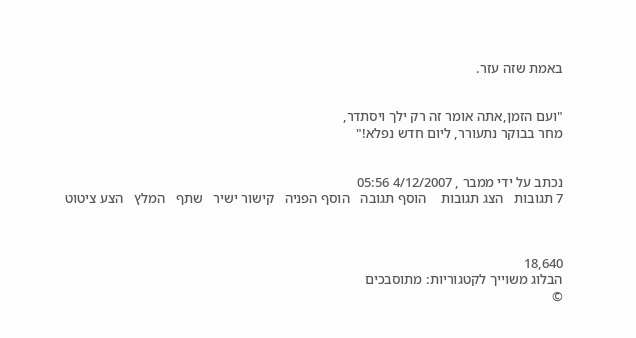באמת שזה עזר.


"ועם הזמן,אתה אומר זה רק ילך ויסתדר,
מחר בבוקר נתעורר, ליום חדש נפלא!"


נכתב על ידי ממבר , 4/12/2007 05:56
7 תגובות   הצג תגובות    הוסף תגובה   הוסף הפניה   קישור ישיר   שתף   המלץ   הצע ציטוט



18,640
הבלוג משוייך לקטגוריות: מתוסבכים
©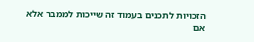הזכויות לתכנים בעמוד זה שייכות לממבר אלא אם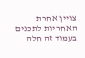צויין אחרת
האחריות לתכנים בעמוד זה חלה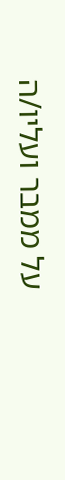על ממבר ועליו/ה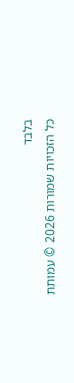בלבד
כל הזכויות שמורות 2026 © עמותת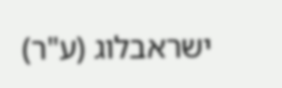ישראבלוג (ע"ר)